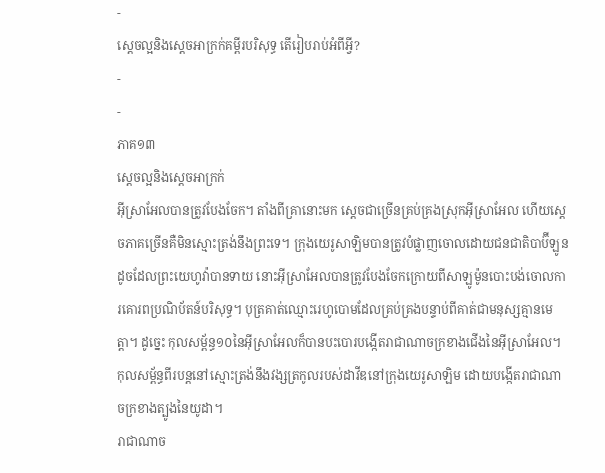-
ស្តេចល្អនិងស្តេចអាក្រក់គម្ពីរបរិសុទ្ធ តើរៀបរាប់អំពីអ្វី?
-
-
ភាគ១៣
ស្តេចល្អនិងស្តេចអាក្រក់
អ៊ីស្រាអែលបានត្រូវបែងចែក។ តាំងពីគ្រានោះមក ស្តេចជាច្រើនគ្រប់គ្រងស្រុកអ៊ីស្រាអែល ហើយស្តេចភាគច្រើនគឺមិនស្មោះត្រង់នឹងព្រះទេ។ ក្រុងយេរូសាឡិមបានត្រូវបំផ្លាញចោលដោយជនជាតិបាប៊ីឡូន
ដូចដែលព្រះយេហូវ៉ាបានទាយ នោះអ៊ីស្រាអែលបានត្រូវបែងចែកក្រោយពីសាឡូម៉ូនបោះបង់ចោលការគោរពប្រណិប័តន៍បរិសុទ្ធ។ បុត្រគាត់ឈ្មោះរេហូបោមដែលគ្រប់គ្រងបន្ទាប់ពីគាត់ជាមនុស្សគ្មានមេត្ដា។ ដូច្នេះ កុលសម្ព័ន្ធ១០នៃអ៊ីស្រាអែលក៏បានបះបោរបង្កើតរាជាណាចក្រខាងជើងនៃអ៊ីស្រាអែល។ កុលសម្ព័ន្ធពីរបន្តនៅស្មោះត្រង់នឹងវង្សត្រកូលរបស់ដាវីឌនៅក្រុងយេរូសាឡិម ដោយបង្កើតរាជាណាចក្រខាងត្បូងនៃយូដា។
រាជាណាច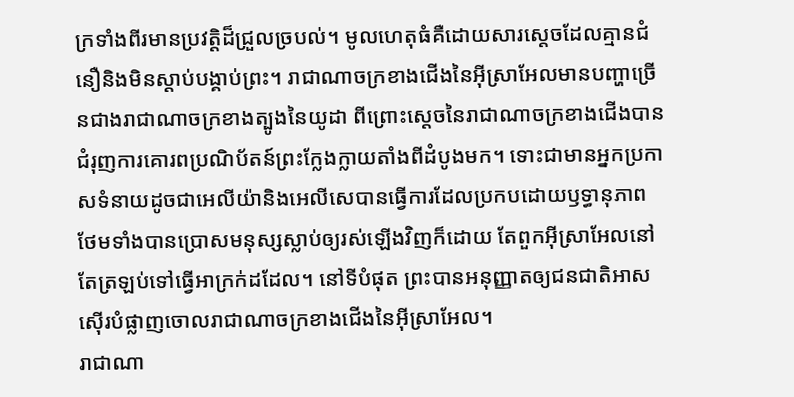ក្រទាំងពីរមានប្រវត្ដិដ៏ជ្រួលច្របល់។ មូលហេតុធំគឺដោយសារស្តេចដែលគ្មានជំនឿនិងមិនស្ដាប់បង្គាប់ព្រះ។ រាជាណាចក្រខាងជើងនៃអ៊ីស្រាអែលមានបញ្ហាច្រើនជាងរាជាណាចក្រខាងត្បូងនៃយូដា ពីព្រោះស្តេចនៃរាជាណាចក្រខាងជើងបានជំរុញការគោរពប្រណិប័តន៍ព្រះក្លែងក្លាយតាំងពីដំបូងមក។ ទោះជាមានអ្នកប្រកាសទំនាយដូចជាអេលីយ៉ានិងអេលីសេបានធ្វើការដែលប្រកបដោយឫទ្ធានុភាព ថែមទាំងបានប្រោសមនុស្សស្លាប់ឲ្យរស់ឡើងវិញក៏ដោយ តែពួកអ៊ីស្រាអែលនៅតែត្រឡប់ទៅធ្វើអាក្រក់ដដែល។ នៅទីបំផុត ព្រះបានអនុញ្ញាតឲ្យជនជាតិអាសស៊ើរបំផ្លាញចោលរាជាណាចក្រខាងជើងនៃអ៊ីស្រាអែល។
រាជាណា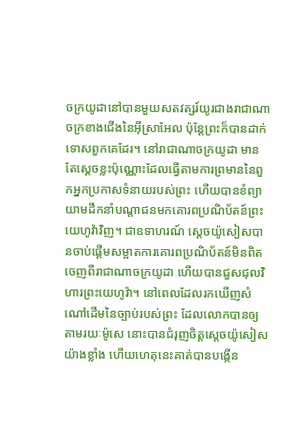ចក្រយូដានៅបានមួយសតវត្សរ៍យូរជាងរាជាណាចក្រខាងជើងនៃអ៊ីស្រាអែល ប៉ុន្តែព្រះក៏បានដាក់ទោសពួកគេដែរ។ នៅរាជាណាចក្រយូដា មានតែស្តេចខ្លះប៉ុណ្ណោះដែលធ្វើតាមការព្រមាននៃពួកអ្នកប្រកាសទំនាយរបស់ព្រះ ហើយបានខំព្យាយាមដឹកនាំបណ្ដាជនមកគោរពប្រណិប័តន៍ព្រះយេហូវ៉ាវិញ។ ជាឧទាហរណ៍ ស្តេចយ៉ូសៀសបានចាប់ផ្ដើមសម្អាតការគោរពប្រណិប័តន៍មិនពិតចេញពីរាជាណាចក្រយូដា ហើយបានជួសជុលវិហារព្រះយេហូវ៉ា។ នៅពេលដែលរកឃើញសំណៅដើមនៃច្បាប់របស់ព្រះ ដែលលោកបានឲ្យតាមរយៈម៉ូសេ នោះបានជំរុញចិត្តស្តេចយ៉ូសៀសយ៉ាងខ្លាំង ហើយហេតុនេះគាត់បានបង្កើន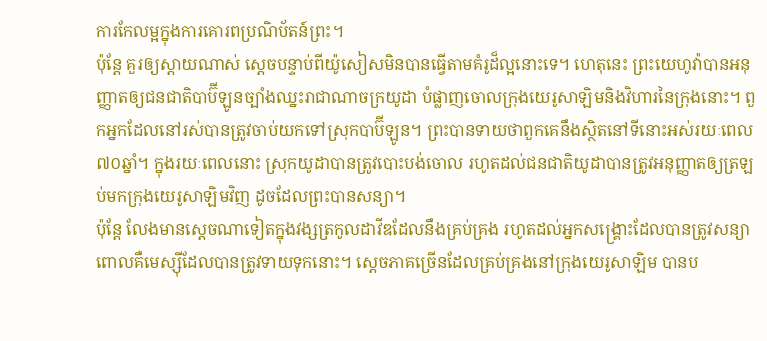ការកែលម្អក្នុងការគោរពប្រណិប័តន៍ព្រះ។
ប៉ុន្តែ គួរឲ្យស្ដាយណាស់ ស្តេចបន្ទាប់ពីយ៉ូសៀសមិនបានធ្វើតាមគំរូដ៏ល្អនោះទេ។ ហេតុនេះ ព្រះយេហូវ៉ាបានអនុញ្ញាតឲ្យជនជាតិបាប៊ីឡូនច្បាំងឈ្នះរាជាណាចក្រយូដា បំផ្លាញចោលក្រុងយេរូសាឡិមនិងវិហារនៃក្រុងនោះ។ ពួកអ្នកដែលនៅរស់បានត្រូវចាប់យកទៅស្រុកបាប៊ីឡូន។ ព្រះបានទាយថាពួកគេនឹងស្ថិតនៅទីនោះអស់រយៈពេល៧០ឆ្នាំ។ ក្នុងរយៈពេលនោះ ស្រុកយូដាបានត្រូវបោះបង់ចោល រហូតដល់ជនជាតិយូដាបានត្រូវអនុញ្ញាតឲ្យត្រឡប់មកក្រុងយេរូសាឡិមវិញ ដូចដែលព្រះបានសន្យា។
ប៉ុន្តែ លែងមានស្តេចណាទៀតក្នុងវង្សត្រកូលដាវីឌដែលនឹងគ្រប់គ្រង រហូតដល់អ្នកសង្គ្រោះដែលបានត្រូវសន្យា ពោលគឺមេស្ស៊ីដែលបានត្រូវទាយទុកនោះ។ ស្តេចភាគច្រើនដែលគ្រប់គ្រងនៅក្រុងយេរូសាឡិម បានប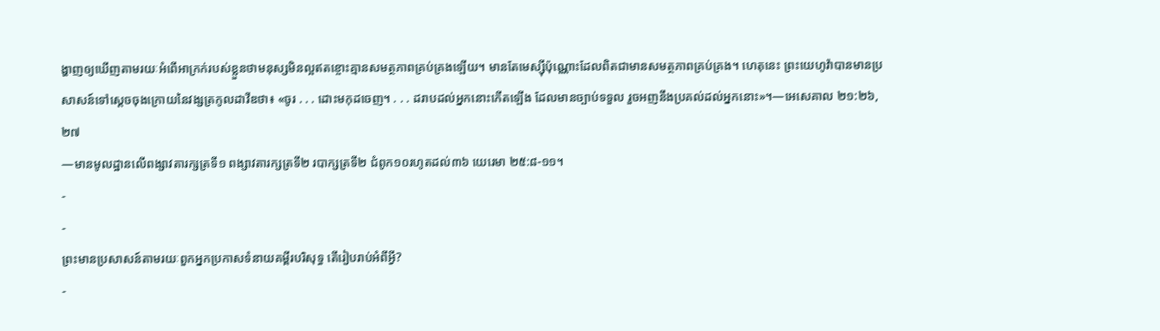ង្ហាញឲ្យឃើញតាមរយៈអំពើអាក្រក់របស់ខ្លួនថាមនុស្សមិនល្អឥតខ្ចោះគ្មានសមត្ថភាពគ្រប់គ្រងឡើយ។ មានតែមេស្ស៊ីប៉ុណ្ណោះដែលពិតជាមានសមត្ថភាពគ្រប់គ្រង។ ហេតុនេះ ព្រះយេហូវ៉ាបានមានប្រសាសន៍ទៅស្តេចចុងក្រោយនៃវង្សត្រកូលដាវីឌថា៖ «ចូរ . . . ដោះមកុដចេញ។ . . . ដរាបដល់អ្នកនោះកើតឡើង ដែលមានច្បាប់ទទួល រួចអញនឹងប្រគល់ដល់អ្នកនោះ»។—អេសេគាល ២១:២៦, ២៧
—មានមូលដ្ឋានលើពង្សាវតារក្សត្រទី១ ពង្សាវតារក្សត្រទី២ របាក្សត្រទី២ ជំពូក១០រហូតដល់៣៦ យេរេមា ២៥:៨-១១។
-
-
ព្រះមានប្រសាសន៍តាមរយៈពួកអ្នកប្រកាសទំនាយគម្ពីរបរិសុទ្ធ តើរៀបរាប់អំពីអ្វី?
-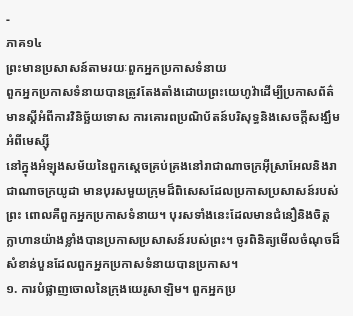-
ភាគ១៤
ព្រះមានប្រសាសន៍តាមរយៈពួកអ្នកប្រកាសទំនាយ
ពួកអ្នកប្រកាសទំនាយបានត្រូវតែងតាំងដោយព្រះយេហូវ៉ាដើម្បីប្រកាសព័ត៌មានស្តីអំពីការវិនិច្ឆ័យទោស ការគោរពប្រណិប័តន៍បរិសុទ្ធនិងសេចក្ដីសង្ឃឹមអំពីមេស្ស៊ី
នៅក្នុងអំឡុងសម័យនៃពួកស្តេចគ្រប់គ្រងនៅរាជាណាចក្រអ៊ីស្រាអែលនិងរាជាណាចក្រយូដា មានបុរសមួយក្រុមដ៏ពិសេសដែលប្រកាសប្រសាសន៍របស់ព្រះ ពោលគឺពួកអ្នកប្រកាសទំនាយ។ បុរសទាំងនេះដែលមានជំនឿនិងចិត្តក្លាហានយ៉ាងខ្លាំងបានប្រកាសប្រសាសន៍របស់ព្រះ។ ចូរពិនិត្យមើលចំណុចដ៏សំខាន់បួនដែលពួកអ្នកប្រកាសទំនាយបានប្រកាស។
១. ការបំផ្លាញចោលនៃក្រុងយេរូសាឡិម។ ពួកអ្នកប្រ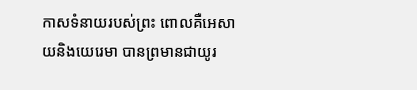កាសទំនាយរបស់ព្រះ ពោលគឺអេសាយនិងយេរេមា បានព្រមានជាយូរ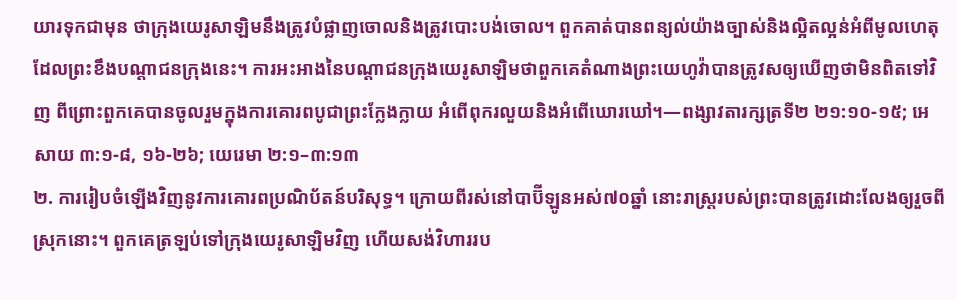យារទុកជាមុន ថាក្រុងយេរូសាឡិមនឹងត្រូវបំផ្លាញចោលនិងត្រូវបោះបង់ចោល។ ពួកគាត់បានពន្យល់យ៉ាងច្បាស់និងល្អិតល្អន់អំពីមូលហេតុដែលព្រះខឹងបណ្ដាជនក្រុងនេះ។ ការអះអាងនៃបណ្ដាជនក្រុងយេរូសាឡិមថាពួកគេតំណាងព្រះយេហូវ៉ាបានត្រូវសឲ្យឃើញថាមិនពិតទៅវិញ ពីព្រោះពួកគេបានចូលរួមក្នុងការគោរពបូជាព្រះក្លែងក្លាយ អំពើពុករលួយនិងអំពើឃោរឃៅ។—ពង្សាវតារក្សត្រទី២ ២១:១០-១៥; អេសាយ ៣:១-៨, ១៦-២៦; យេរេមា ២:១–៣:១៣
២. ការរៀបចំឡើងវិញនូវការគោរពប្រណិប័តន៍បរិសុទ្ធ។ ក្រោយពីរស់នៅបាប៊ីឡូនអស់៧០ឆ្នាំ នោះរាស្ត្ររបស់ព្រះបានត្រូវដោះលែងឲ្យរួចពីស្រុកនោះ។ ពួកគេត្រឡប់ទៅក្រុងយេរូសាឡិមវិញ ហើយសង់វិហាររប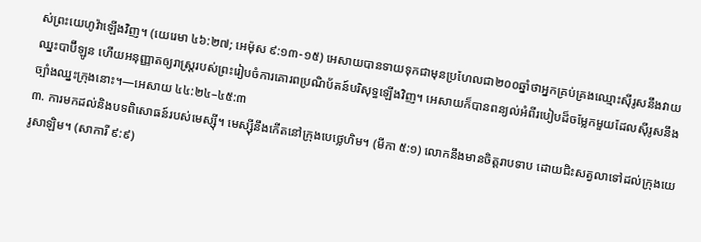ស់ព្រះយេហូវ៉ាឡើងវិញ។ (យេរេមា ៤៦:២៧; អេម៉ុស ៩:១៣-១៥) អេសាយបានទាយទុកជាមុនប្រហែលជា២០០ឆ្នាំថាអ្នកគ្រប់គ្រងឈ្មោះស៊ីរូសនឹងវាយឈ្នះបាប៊ីឡូន ហើយអនុញ្ញាតឲ្យរាស្ត្ររបស់ព្រះរៀបចំការគោរពប្រណិប័តន៍បរិសុទ្ធឡើងវិញ។ អេសាយក៏បានពន្យល់អំពីរបៀបដ៏ចម្លែកមួយដែលស៊ីរូសនឹងច្បាំងឈ្នះក្រុងនោះ។—អេសាយ ៤៤:២៤–៤៥:៣
៣. ការមកដល់និងបទពិសោធន៍របស់មេស្ស៊ី។ មេស្ស៊ីនឹងកើតនៅក្រុងបេថ្លេហិម។ (មីកា ៥:១) លោកនឹងមានចិត្តរាបទាប ដោយជិះសត្វលាទៅដល់ក្រុងយេរូសាឡិម។ (សាការី ៩:៩)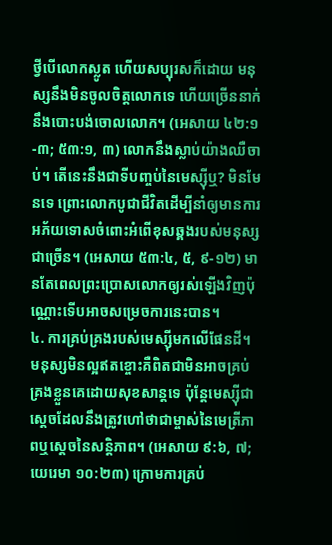ថ្វីបើលោកស្លូត ហើយសប្បុរសក៏ដោយ មនុស្សនឹងមិនចូលចិត្តលោកទេ ហើយច្រើននាក់នឹងបោះបង់ចោលលោក។ (អេសាយ ៤២:១-៣; ៥៣:១, ៣) លោកនឹងស្លាប់យ៉ាងឈឺចាប់។ តើនេះនឹងជាទីបញ្ចប់នៃមេស្ស៊ីឬ? មិនមែនទេ ព្រោះលោកបូជាជីវិតដើម្បីនាំឲ្យមានការអភ័យទោសចំពោះអំពើខុសឆ្គងរបស់មនុស្សជាច្រើន។ (អេសាយ ៥៣:៤, ៥, ៩-១២) មានតែពេលព្រះប្រោសលោកឲ្យរស់ឡើងវិញប៉ុណ្ណោះទើបអាចសម្រេចការនេះបាន។
៤. ការគ្រប់គ្រងរបស់មេស្ស៊ីមកលើផែនដី។ មនុស្សមិនល្អឥតខ្ចោះគឺពិតជាមិនអាចគ្រប់គ្រងខ្លួនគេដោយសុខសាន្តទេ ប៉ុន្តែមេស្ស៊ីជាស្តេចដែលនឹងត្រូវហៅថាជាម្ចាស់នៃមេត្រីភាពឬស្តេចនៃសន្ដិភាព។ (អេសាយ ៩:៦, ៧; យេរេមា ១០:២៣) ក្រោមការគ្រប់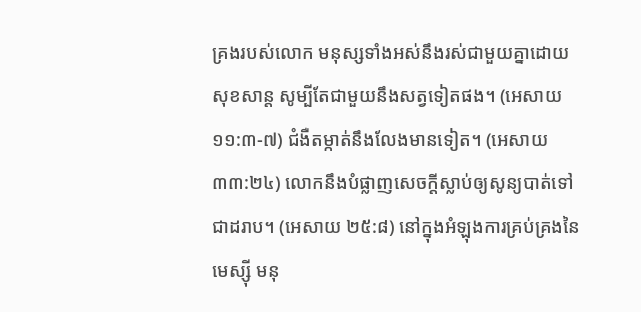គ្រងរបស់លោក មនុស្សទាំងអស់នឹងរស់ជាមួយគ្នាដោយសុខសាន្ត សូម្បីតែជាមួយនឹងសត្វទៀតផង។ (អេសាយ ១១:៣-៧) ជំងឺតម្កាត់នឹងលែងមានទៀត។ (អេសាយ ៣៣:២៤) លោកនឹងបំផ្លាញសេចក្ដីស្លាប់ឲ្យសូន្យបាត់ទៅជាដរាប។ (អេសាយ ២៥:៨) នៅក្នុងអំឡុងការគ្រប់គ្រងនៃមេស្ស៊ី មនុ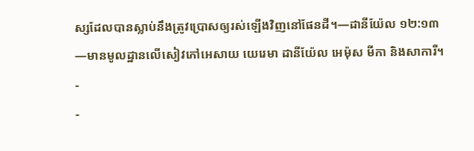ស្សដែលបានស្លាប់នឹងត្រូវប្រោសឲ្យរស់ឡើងវិញនៅផែនដី។—ដានីយ៉ែល ១២:១៣
—មានមូលដ្ឋានលើសៀវភៅអេសាយ យេរេមា ដានីយ៉ែល អេម៉ុស មីកា និងសាការី។
-
-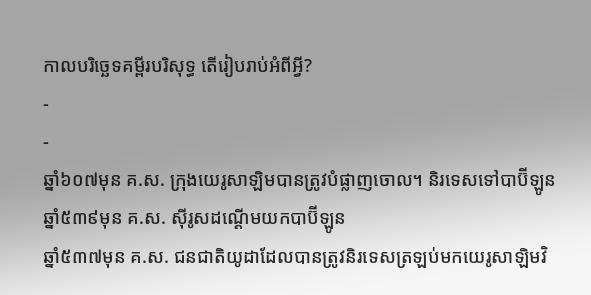កាលបរិច្ឆេទគម្ពីរបរិសុទ្ធ តើរៀបរាប់អំពីអ្វី?
-
-
ឆ្នាំ៦០៧មុន គ.ស. ក្រុងយេរូសាឡិមបានត្រូវបំផ្លាញចោល។ និរទេសទៅបាប៊ីឡូន
ឆ្នាំ៥៣៩មុន គ.ស. ស៊ីរូសដណ្ដើមយកបាប៊ីឡូន
ឆ្នាំ៥៣៧មុន គ.ស. ជនជាតិយូដាដែលបានត្រូវនិរទេសត្រឡប់មកយេរូសាឡិមវិ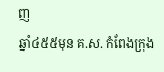ញ
ឆ្នាំ៤៥៥មុន គ.ស. កំពែងក្រុង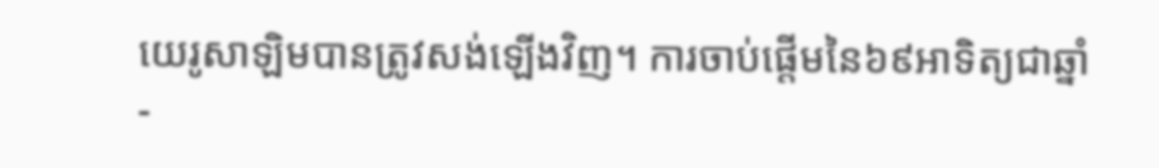យេរូសាឡិមបានត្រូវសង់ឡើងវិញ។ ការចាប់ផ្ដើមនៃ៦៩អាទិត្យជាឆ្នាំ
-